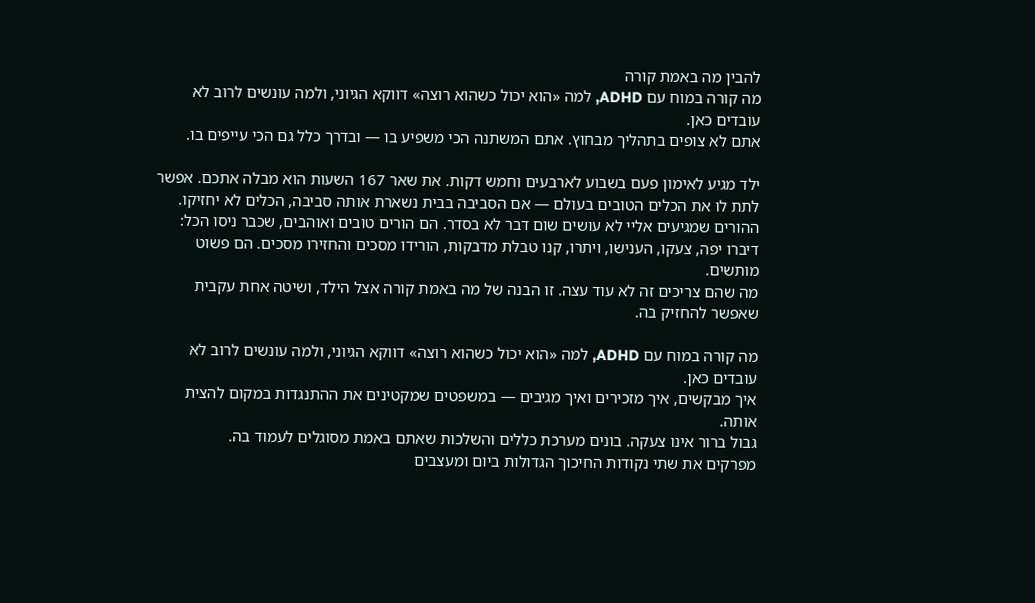להבין מה באמת קורה
מה קורה במוח עם ADHD, למה «הוא יכול כשהוא רוצה» דווקא הגיוני, ולמה עונשים לרוב לא עובדים כאן.
אתם לא צופים בתהליך מבחוץ. אתם המשתנה הכי משפיע בו — ובדרך כלל גם הכי עייפים בו.

ילד מגיע לאימון פעם בשבוע לארבעים וחמש דקות. את שאר 167 השעות הוא מבלה אתכם. אפשר לתת לו את הכלים הטובים בעולם — אם הסביבה בבית נשארת אותה סביבה, הכלים לא יחזיקו.
ההורים שמגיעים אליי לא עושים שום דבר לא בסדר. הם הורים טובים ואוהבים, שכבר ניסו הכל: דיברו יפה, צעקו, הענישו, ויתרו, קנו טבלת מדבקות, הורידו מסכים והחזירו מסכים. הם פשוט מותשים.
מה שהם צריכים זה לא עוד עצה. זו הבנה של מה באמת קורה אצל הילד, ושיטה אחת עקבית שאפשר להחזיק בה.

מה קורה במוח עם ADHD, למה «הוא יכול כשהוא רוצה» דווקא הגיוני, ולמה עונשים לרוב לא עובדים כאן.
איך מבקשים, איך מזכירים ואיך מגיבים — במשפטים שמקטינים את ההתנגדות במקום להצית אותה.
גבול ברור אינו צעקה. בונים מערכת כללים והשלכות שאתם באמת מסוגלים לעמוד בה.
מפרקים את שתי נקודות החיכוך הגדולות ביום ומעצבים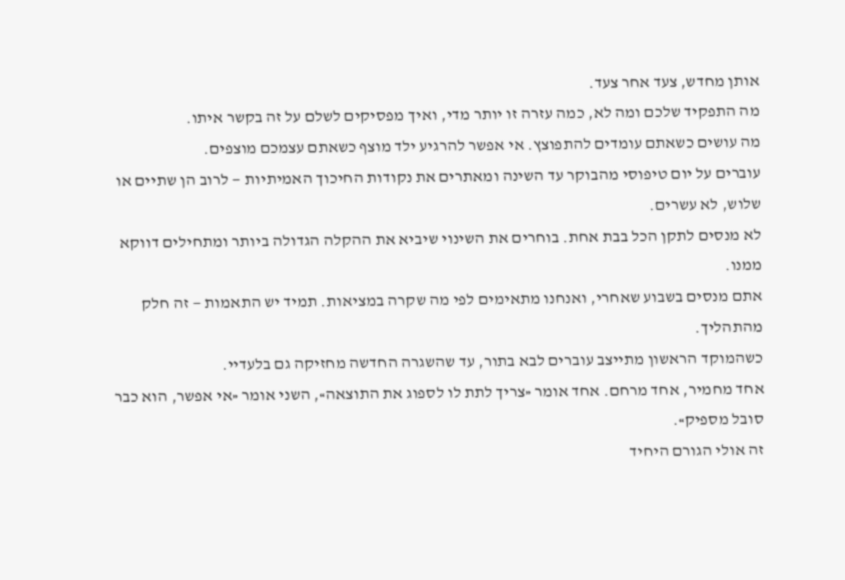אותן מחדש, צעד אחר צעד.
מה התפקיד שלכם ומה לא, כמה עזרה זו יותר מדי, ואיך מפסיקים לשלם על זה בקשר איתו.
מה עושים כשאתם עומדים להתפוצץ. אי אפשר להרגיע ילד מוצף כשאתם עצמכם מוצפים.
עוברים על יום טיפוסי מהבוקר עד השינה ומאתרים את נקודות החיכוך האמיתיות — לרוב הן שתיים או שלוש, לא עשרים.
לא מנסים לתקן הכל בבת אחת. בוחרים את השינוי שיביא את ההקלה הגדולה ביותר ומתחילים דווקא ממנו.
אתם מנסים בשבוע שאחרי, ואנחנו מתאימים לפי מה שקרה במציאות. תמיד יש התאמות — זה חלק מהתהליך.
כשהמוקד הראשון מתייצב עוברים לבא בתור, עד שהשגרה החדשה מחזיקה גם בלעדיי.
אחד מחמיר, אחד מרחם. אחד אומר «צריך לתת לו לספוג את התוצאה», השני אומר «אי אפשר, הוא כבר סובל מספיק».
זה אולי הגורם היחיד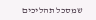שמסכל תהליכים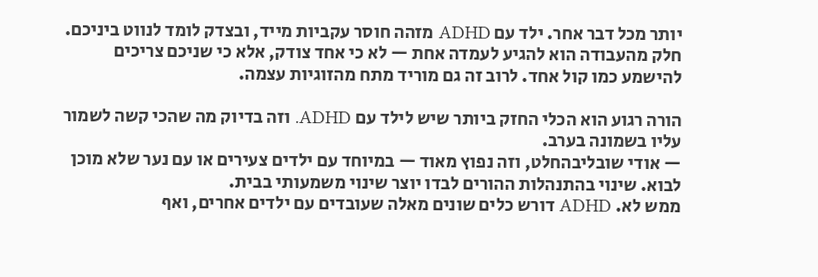יותר מכל דבר אחר. ילד עם ADHD מזהה חוסר עקביות מייד, ובצדק לומד לנווט ביניכם.
חלק מהעבודה הוא להגיע לעמדה אחת — לא כי אחד צודק, אלא כי שניכם צריכים להישמע כמו קול אחד. לרוב זה גם מוריד מתח מהזוגיות עצמה.

הורה רגוע הוא הכלי החזק ביותר שיש לילד עם ADHD. וזה בדיוק מה שהכי קשה לשמור עליו בשמונה בערב.
— אודי שובליבהחלט, וזה נפוץ מאוד — במיוחד עם ילדים צעירים או עם נער שלא מוכן לבוא. שינוי בהתנהלות ההורים לבדו יוצר שינוי משמעותי בבית.
ממש לא. ADHD דורש כלים שונים מאלה שעובדים עם ילדים אחרים, ואף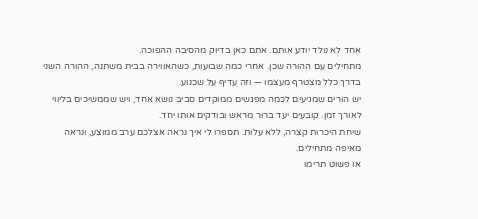אחד לא נולד יודע אותם. אתם כאן בדיוק מהסיבה ההפוכה.
מתחילים עם ההורה שכן. אחרי כמה שבועות, כשהאווירה בבית משתנה, ההורה השני בדרך כלל מצטרף מעצמו — וזה עדיף על שכנוע.
יש הורים שמגיעים לכמה מפגשים ממוקדים סביב נושא אחד, ויש שממשיכים בליווי לאורך זמן. קובעים יעד ברור מראש ובודקים אותו יחד.
שיחת היכרות קצרה, ללא עלות. תספרו לי איך נראה אצלכם ערב ממוצע, ונראה מאיפה מתחילים.
או פשוט תרימו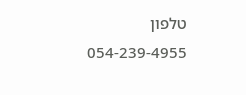טלפון
054-239-4955